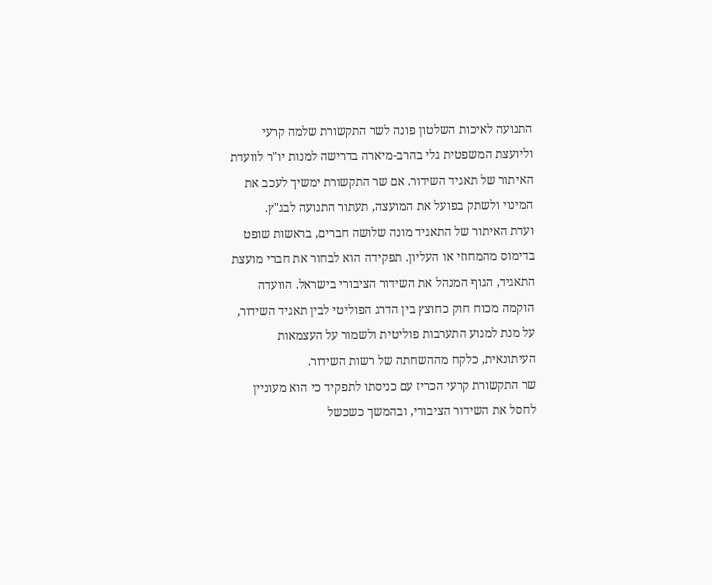התנועה לאיכות השלטון פונה לשר התקשורת שלמה קרעי וליועצת המשפטית גלי בהרב-מיארה בדרישה למנות יו"ר לוועדת האיתור של תאגיד השידור. אם שר התקשורת ימשיך לעכב את המינוי ולשתק בפועל את המועצה, תעתור התנועה לבג"ץ.
ועדת האיתור של התאגיד מונה שלושה חברים, בראשות שופט בדימוס מהמחוזי או העליון. תפקידה הוא לבחור את חברי מועצת התאגיד, הגוף המנהל את השידור הציבורי בישראל. הוועדה הוקמה מכוח חוק כחוצץ בין הדרג הפוליטי לבין תאגיד השידור, על מנת למנוע התערבות פוליטית ולשמור על העצמאות העיתונאית, כלקח מההשחתה של רשות השידור.
שר התקשורת קרעי הכריז עם כניסתו לתפקיד כי הוא מעוניין לחסל את השידור הציבורי, ובהמשך כשכשל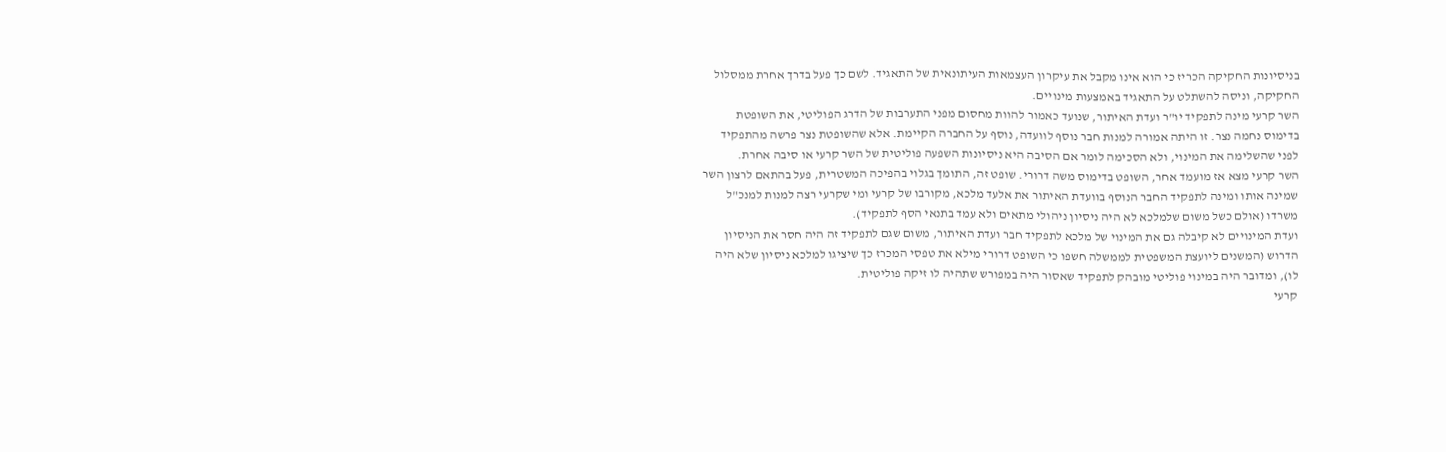בניסיונות החקיקה הכריז כי הוא אינו מקבל את עיקרון העצמאות העיתונאית של התאגיד. לשם כך פעל בדרך אחרת ממסלול החקיקה, וניסה להשתלט על התאגיד באמצעות מינויים.
השר קרעי מינה לתפקיד יו"ר ועדת האיתור, שנועד כאמור להוות מחסום מפני התערבות של הדרג הפוליטי, את השופטת בדימוס נחמה נצר. זו היתה אמורה למנות חבר נוסף לוועדה, נוסף על החברה הקיימת. אלא שהשופטת נצר פרשה מהתפקיד לפני שהשלימה את המינוי, ולא הסכימה לומר אם הסיבה היא ניסיונות השפעה פוליטית של השר קרעי או סיבה אחרת.
השר קרעי מצא אז מועמד אחר, השופט בדימוס משה דרורי. שופט זה, התומך בגלוי בהפיכה המשטרית, פעל בהתאם לרצון השר שמינה אותו ומינה לתפקיד החבר הנוסף בוועדת האיתור את אלעד מלכא, מקורבו של קרעי ומי שקרעי רצה למנות למנכ"ל משרדו (אולם כשל משום שלמלכא לא היה ניסיון ניהולי מתאים ולא עמד בתנאי הסף לתפקיד).
ועדת המינויים לא קיבלה גם את המינוי של מלכא לתפקיד חבר ועדת האיתור, משום שגם לתפקיד זה היה חסר את הניסיון הדרוש (המשנים ליועצת המשפטית לממשלה חשפו כי השופט דרורי מילא את טפסי המכרז כך שיציגו למלכא ניסיון שלא היה לו), ומדובר היה במינוי פוליטי מובהק לתפקיד שאסור היה במפורש שתהיה לו זיקה פוליטית.
קרעי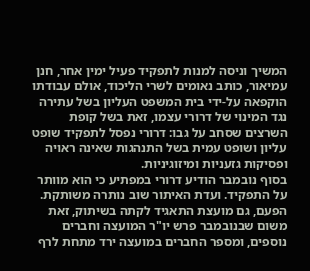המשיך וניסה למנות לתפקיד פעיל ימין אחר, חנן עמיאור, כותב נאומים לשרי הליכוד, אולם עבודתו הוקפאה על-ידי בית המשפט העליון בשל עתירה נגד המינוי של דרורי עצמו, זאת בשל קופת השרצים שסחב על גבו: דרורי נפסל לתפקיד שופט עליון ושופט עמית בשל התנהגות שאינה ראויה ופסיקות גזעניות ומיזוגיניות.
בסוף נובמבר הודיע דרורי במפתיע כי הוא מוותר על התפקיד. ועדת האיתור שוב נותרה משותקת. הפעם, גם מועצת התאגיד לקתה בשיתוק, זאת משום שבנובמבר פרש יו"ר המועצה וחברים נוספים, ומספר החברים במועצה ירד מתחת לרף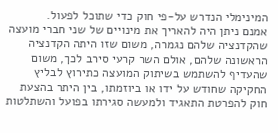המינימלי הנדרש על-פי חוק כדי שתוכל לפעול.
אמנם ניתן היה להאריך את מינויים של שני חברי מועצה שהקדנציה שלהם נגמרה, משום שזו היתה הקדנציה הראשונה שלהם, אולם השר קרעי סירב לכך, משום שהעדיף להשתמש בשיתוק המועצה כתירוץ לבליץ החקיקה שחודש על ידו או ביוזמתו, בין היתר בהצעת חוק להפרטת התאגיד ולמעשה סגירתו בפועל והשתלטות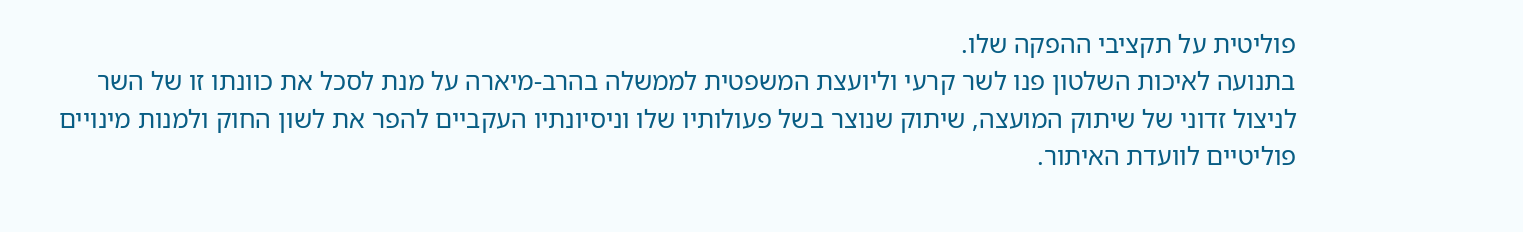פוליטית על תקציבי ההפקה שלו.
בתנועה לאיכות השלטון פנו לשר קרעי וליועצת המשפטית לממשלה בהרב-מיארה על מנת לסכל את כוונתו זו של השר לניצול זדוני של שיתוק המועצה, שיתוק שנוצר בשל פעולותיו שלו וניסיונתיו העקביים להפר את לשון החוק ולמנות מינויים פוליטיים לוועדת האיתור.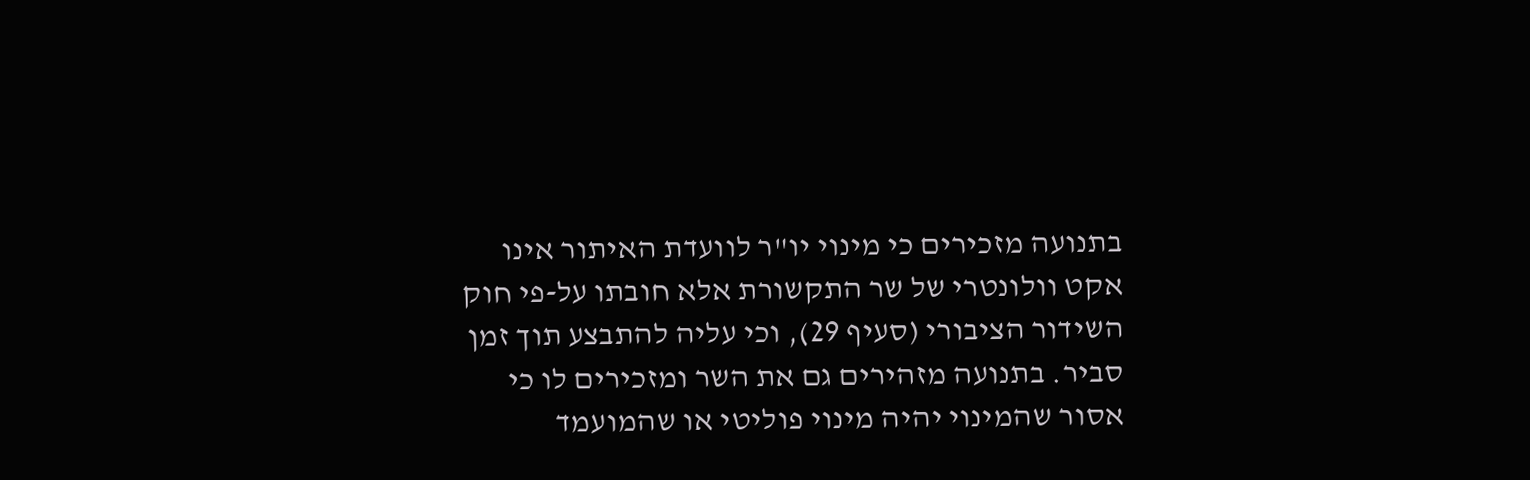בתנועה מזכירים כי מינוי יו"ר לוועדת האיתור אינו אקט וולונטרי של שר התקשורת אלא חובתו על-פי חוק השידור הציבורי (סעיף 29), וכי עליה להתבצע תוך זמן סביר. בתנועה מזהירים גם את השר ומזכירים לו כי אסור שהמינוי יהיה מינוי פוליטי או שהמועמד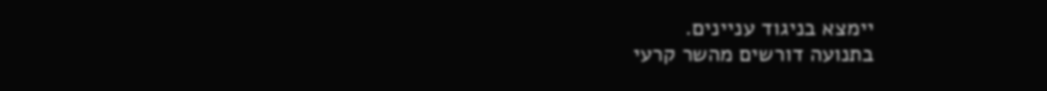יימצא בניגוד עניינים.
בתנועה דורשים מהשר קרעי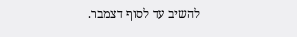להשיב עד לסוף דצמבר.